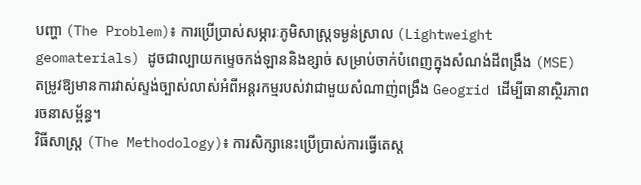បញ្ហា (The Problem)៖ ការប្រើប្រាស់សម្ភារៈភូមិសាស្ត្រទម្ងន់ស្រាល (Lightweight geomaterials) ដូចជាល្បាយកម្ទេចកង់ឡាននិងខ្សាច់ សម្រាប់ចាក់បំពេញក្នុងសំណង់ដីពង្រឹង (MSE) តម្រូវឱ្យមានការវាស់ស្ទង់ច្បាស់លាស់អំពីអន្តរកម្មរបស់វាជាមួយសំណាញ់ពង្រឹង Geogrid ដើម្បីធានាស្ថិរភាពរចនាសម្ព័ន្ធ។
វិធីសាស្ត្រ (The Methodology)៖ ការសិក្សានេះប្រើប្រាស់ការធ្វើតេស្ត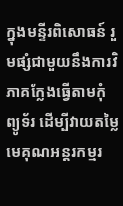ក្នុងមន្ទីរពិសោធន៍ រួមផ្សំជាមួយនឹងការវិភាគក្លែងធ្វើតាមកុំព្យូទ័រ ដើម្បីវាយតម្លៃមេគុណអន្តរកម្មរ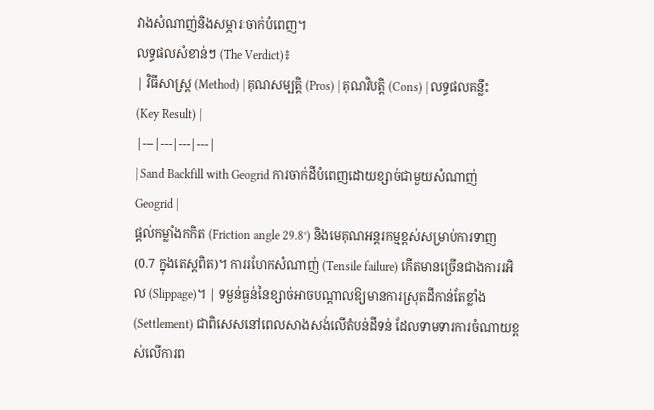វាងសំណាញ់និងសម្ភារៈចាក់បំពេញ។
លទ្ធផលសំខាន់ៗ (The Verdict)៖
| វិធីសាស្ត្រ (Method) | គុណសម្បត្តិ (Pros) | គុណវិបត្តិ (Cons) | លទ្ធផលគន្លឹះ (Key Result) |
|---|---|---|---|
| Sand Backfill with Geogrid ការចាក់ដីបំពេញដោយខ្សាច់ជាមួយសំណាញ់ Geogrid |
ផ្តល់កម្លាំងកកិត (Friction angle 29.8°) និងមេគុណអន្តរកម្មខ្ពស់សម្រាប់ការទាញ (0.7 ក្នុងតេស្តពិត)។ ការរហែកសំណាញ់ (Tensile failure) កើតមានច្រើនជាងការរអិល (Slippage)។ | ទម្ងន់ធ្ងន់នៃខ្សាច់អាចបណ្តាលឱ្យមានការស្រុតដីកាន់តែខ្លាំង (Settlement) ជាពិសេសនៅពេលសាងសង់លើតំបន់ដីទន់ ដែលទាមទារការចំណាយខ្ពស់លើការព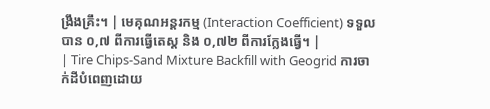ង្រឹងគ្រឹះ។ | មេគុណអន្តរកម្ម (Interaction Coefficient) ទទួលបាន ០,៧ ពីការធ្វើតេស្ត និង ០,៧២ ពីការក្លែងធ្វើ។ |
| Tire Chips-Sand Mixture Backfill with Geogrid ការចាក់ដីបំពេញដោយ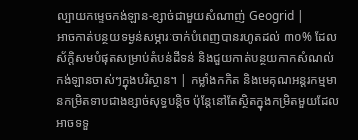ល្បាយកម្ទេចកង់ឡាន-ខ្សាច់ជាមួយសំណាញ់ Geogrid |
អាចកាត់បន្ថយទម្ងន់សម្ភារៈចាក់បំពេញបានរហូតដល់ ៣០% ដែលស័ក្តិសមបំផុតសម្រាប់តំបន់ដីទន់ និងជួយកាត់បន្ថយកាកសំណល់កង់ឡានចាស់ៗក្នុងបរិស្ថាន។ | កម្លាំងកកិត និងមេគុណអន្តរកម្មមានកម្រិតទាបជាងខ្សាច់សុទ្ធបន្តិច ប៉ុន្តែនៅតែស្ថិតក្នុងកម្រិតមួយដែលអាចទទួ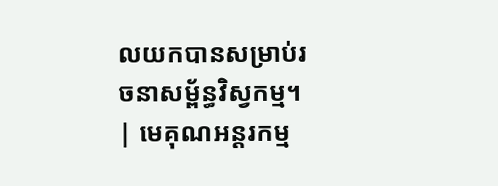លយកបានសម្រាប់រចនាសម្ព័ន្ធវិស្វកម្ម។ | មេគុណអន្តរកម្ម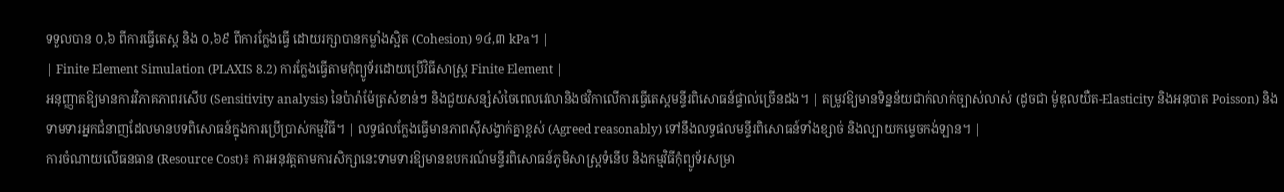ទទួលបាន ០,៦ ពីការធ្វើតេស្ត និង ០,៦៩ ពីការក្លែងធ្វើ ដោយរក្សាបានកម្លាំងស្អិត (Cohesion) ១៤,៣ kPa។ |
| Finite Element Simulation (PLAXIS 8.2) ការក្លែងធ្វើតាមកុំព្យូទ័រដោយប្រើវិធីសាស្ត្រ Finite Element |
អនុញ្ញាតឱ្យមានការវិភាគភាពរសើប (Sensitivity analysis) នៃប៉ារ៉ាម៉ែត្រសំខាន់ៗ និងជួយសន្សំសំចៃពេលវេលានិងថវិកាលើការធ្វើតេស្តមន្ទីរពិសោធន៍ផ្ទាល់ច្រើនដង។ | តម្រូវឱ្យមានទិន្នន័យជាក់លាក់ច្បាស់លាស់ (ដូចជា ម៉ូឌុលយឺត-Elasticity និងអនុបាត Poisson) និងទាមទារអ្នកជំនាញដែលមានបទពិសោធន៍ក្នុងការប្រើប្រាស់កម្មវិធី។ | លទ្ធផលក្លែងធ្វើមានភាពស៊ីសង្វាក់គ្នាខ្ពស់ (Agreed reasonably) ទៅនឹងលទ្ធផលមន្ទីរពិសោធន៍ទាំងខ្សាច់ និងល្បាយកម្ទេចកង់ឡាន។ |
ការចំណាយលើធនធាន (Resource Cost)៖ ការអនុវត្តតាមការសិក្សានេះទាមទារឱ្យមានឧបករណ៍មន្ទីរពិសោធន៍ភូមិសាស្ត្រទំនើប និងកម្មវិធីកុំព្យូទ័រសម្រា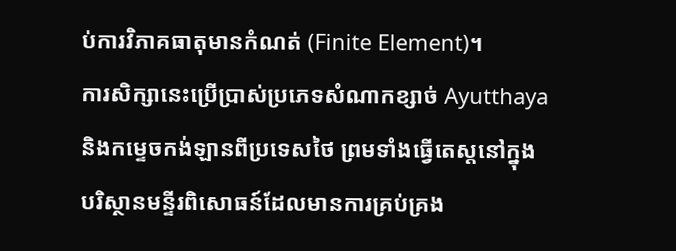ប់ការវិភាគធាតុមានកំណត់ (Finite Element)។
ការសិក្សានេះប្រើប្រាស់ប្រភេទសំណាកខ្សាច់ Ayutthaya និងកម្ទេចកង់ឡានពីប្រទេសថៃ ព្រមទាំងធ្វើតេស្តនៅក្នុងបរិស្ថានមន្ទីរពិសោធន៍ដែលមានការគ្រប់គ្រង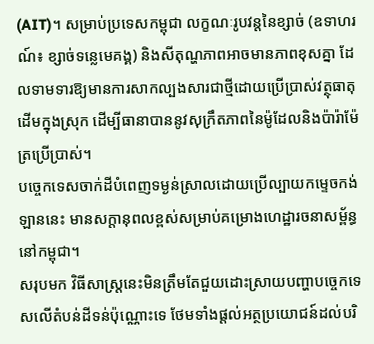(AIT)។ សម្រាប់ប្រទេសកម្ពុជា លក្ខណៈរូបវន្តនៃខ្សាច់ (ឧទាហរណ៍៖ ខ្សាច់ទន្លេមេគង្គ) និងសីតុណ្ហភាពអាចមានភាពខុសគ្នា ដែលទាមទារឱ្យមានការសាកល្បងសារជាថ្មីដោយប្រើប្រាស់វត្ថុធាតុដើមក្នុងស្រុក ដើម្បីធានាបាននូវសុក្រឹតភាពនៃម៉ូដែលនិងប៉ារ៉ាម៉ែត្រប្រើប្រាស់។
បច្ចេកទេសចាក់ដីបំពេញទម្ងន់ស្រាលដោយប្រើល្បាយកម្ទេចកង់ឡាននេះ មានសក្តានុពលខ្ពស់សម្រាប់គម្រោងហេដ្ឋារចនាសម្ព័ន្ធនៅកម្ពុជា។
សរុបមក វិធីសាស្ត្រនេះមិនត្រឹមតែជួយដោះស្រាយបញ្ហាបច្ចេកទេសលើតំបន់ដីទន់ប៉ុណ្ណោះទេ ថែមទាំងផ្តល់អត្ថប្រយោជន៍ដល់បរិ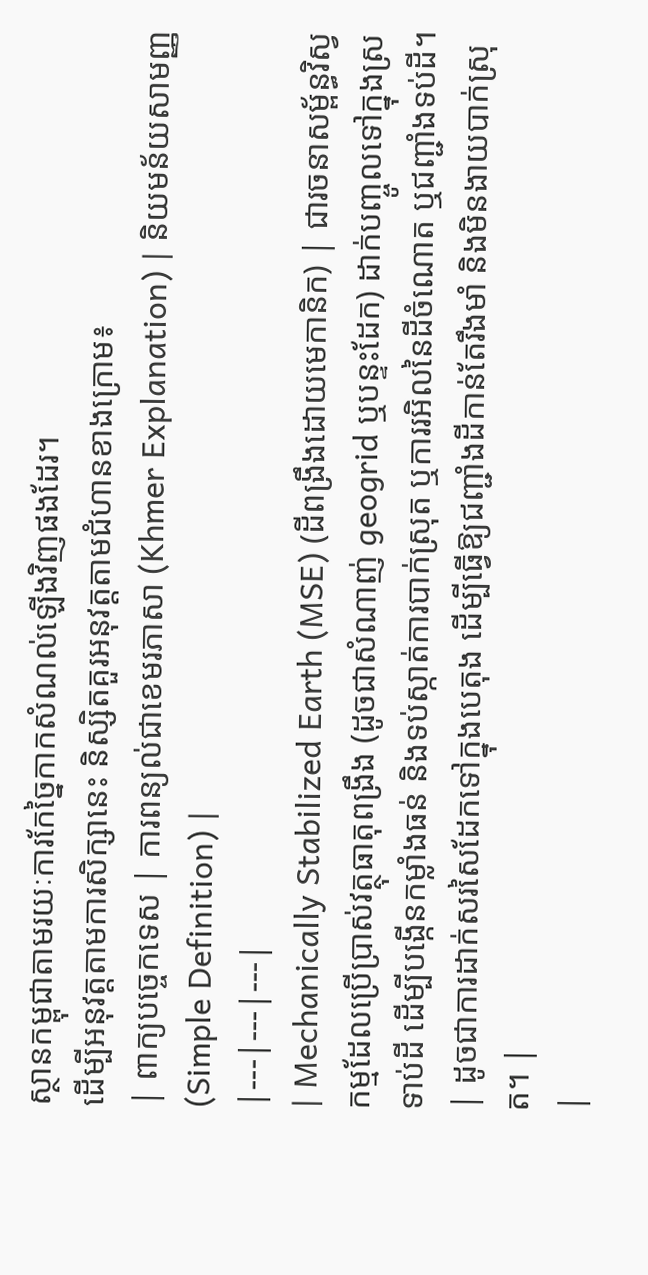ស្ថានកម្ពុជាតាមរយៈការកែច្នៃកាកសំណល់ឡើងវិញផងដែរ។
ដើម្បីអនុវត្តតាមការសិក្សានេះ និស្សិតគួរអនុវត្តតាមជំហានខាងក្រោម៖
| ពាក្យបច្ចេកទេស | ការពន្យល់ជាខេមរភាសា (Khmer Explanation) | និយមន័យសាមញ្ញ (Simple Definition) |
|---|---|---|
| Mechanically Stabilized Earth (MSE) (ដីពង្រឹងដោយមេកានិក) | ជារចនាសម្ព័ន្ធវិស្វកម្មដែលប្រើប្រាស់វត្ថុធាតុពង្រឹង (ដូចជាសំណាញ់ geogrid ឬបន្ទះដែក) ដាក់បញ្ចូលទៅក្នុងស្រទាប់ដី ដើម្បីបង្កើនកម្លាំងធន់ និងទប់ស្កាត់ការបាក់ស្រុត ឬការរអិលនៃដីចំណោត ឬជញ្ជាំងទប់ដី។ | ដូចជាការដាក់សរសៃដែកទៅក្នុងបេតុង ដើម្បីធ្វើឱ្យជញ្ជាំងដីកាន់តែរឹងមាំ និងមិនងាយបាក់ស្រុត។ |
|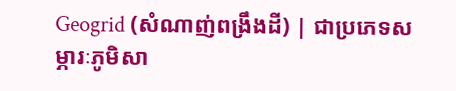Geogrid (សំណាញ់ពង្រឹងដី) | ជាប្រភេទសម្ភារៈភូមិសា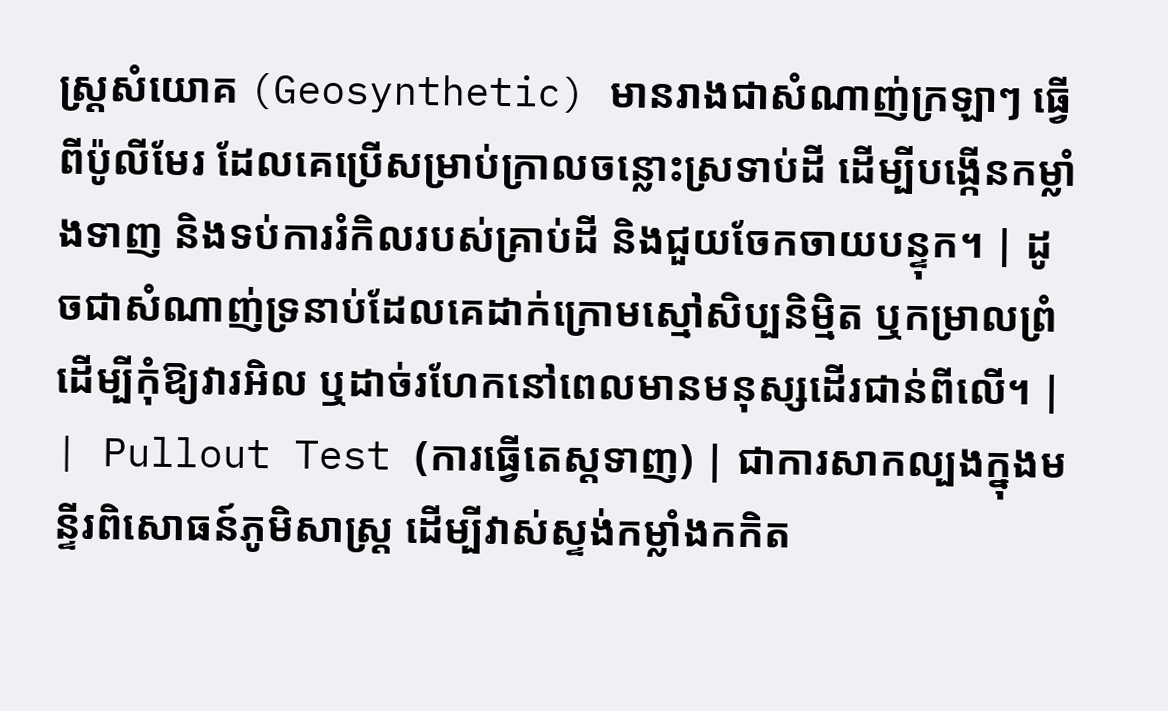ស្ត្រសំយោគ (Geosynthetic) មានរាងជាសំណាញ់ក្រឡាៗ ធ្វើពីប៉ូលីមែរ ដែលគេប្រើសម្រាប់ក្រាលចន្លោះស្រទាប់ដី ដើម្បីបង្កើនកម្លាំងទាញ និងទប់ការរំកិលរបស់គ្រាប់ដី និងជួយចែកចាយបន្ទុក។ | ដូចជាសំណាញ់ទ្រនាប់ដែលគេដាក់ក្រោមស្មៅសិប្បនិម្មិត ឬកម្រាលព្រំ ដើម្បីកុំឱ្យវារអិល ឬដាច់រហែកនៅពេលមានមនុស្សដើរជាន់ពីលើ។ |
| Pullout Test (ការធ្វើតេស្តទាញ) | ជាការសាកល្បងក្នុងមន្ទីរពិសោធន៍ភូមិសាស្ត្រ ដើម្បីវាស់ស្ទង់កម្លាំងកកិត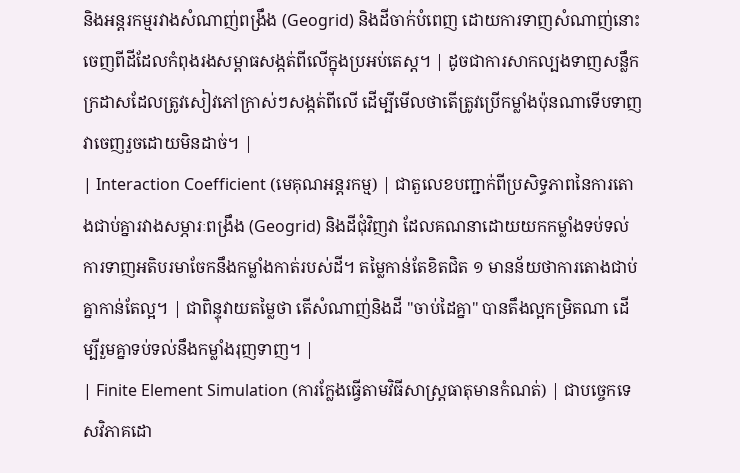និងអន្តរកម្មរវាងសំណាញ់ពង្រឹង (Geogrid) និងដីចាក់បំពេញ ដោយការទាញសំណាញ់នោះចេញពីដីដែលកំពុងរងសម្ពាធសង្កត់ពីលើក្នុងប្រអប់តេស្ត។ | ដូចជាការសាកល្បងទាញសន្លឹកក្រដាសដែលត្រូវសៀវភៅក្រាស់ៗសង្កត់ពីលើ ដើម្បីមើលថាតើត្រូវប្រើកម្លាំងប៉ុនណាទើបទាញវាចេញរួចដោយមិនដាច់។ |
| Interaction Coefficient (មេគុណអន្តរកម្ម) | ជាតួលេខបញ្ជាក់ពីប្រសិទ្ធភាពនៃការតោងជាប់គ្នារវាងសម្ភារៈពង្រឹង (Geogrid) និងដីជុំវិញវា ដែលគណនាដោយយកកម្លាំងទប់ទល់ការទាញអតិបរមាចែកនឹងកម្លាំងកាត់របស់ដី។ តម្លៃកាន់តែខិតជិត ១ មានន័យថាការតោងជាប់គ្នាកាន់តែល្អ។ | ជាពិន្ទុវាយតម្លៃថា តើសំណាញ់និងដី "ចាប់ដៃគ្នា" បានតឹងល្អកម្រិតណា ដើម្បីរួមគ្នាទប់ទល់នឹងកម្លាំងរុញទាញ។ |
| Finite Element Simulation (ការក្លែងធ្វើតាមវិធីសាស្ត្រធាតុមានកំណត់) | ជាបច្ចេកទេសវិភាគដោ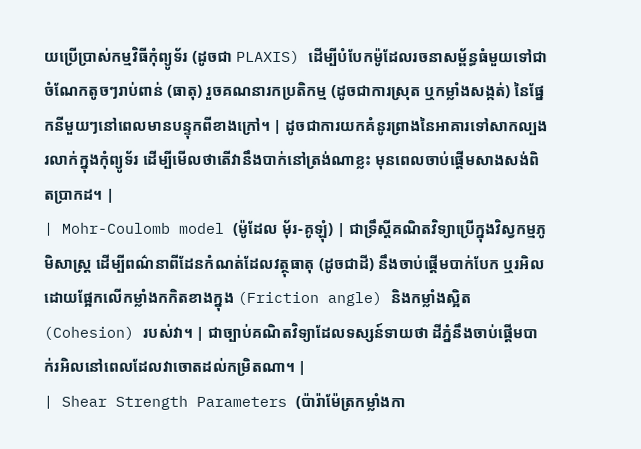យប្រើប្រាស់កម្មវិធីកុំព្យូទ័រ (ដូចជា PLAXIS) ដើម្បីបំបែកម៉ូដែលរចនាសម្ព័ន្ធធំមួយទៅជាចំណែកតូចៗរាប់ពាន់ (ធាតុ) រួចគណនារកប្រតិកម្ម (ដូចជាការស្រុត ឬកម្លាំងសង្កត់) នៃផ្នែកនីមួយៗនៅពេលមានបន្ទុកពីខាងក្រៅ។ | ដូចជាការយកគំនូរព្រាងនៃអាគារទៅសាកល្បងរលាក់ក្នុងកុំព្យូទ័រ ដើម្បីមើលថាតើវានឹងបាក់នៅត្រង់ណាខ្លះ មុនពេលចាប់ផ្តើមសាងសង់ពិតប្រាកដ។ |
| Mohr-Coulomb model (ម៉ូដែល ម៉័រ-គូឡុំ) | ជាទ្រឹស្តីគណិតវិទ្យាប្រើក្នុងវិស្វកម្មភូមិសាស្ត្រ ដើម្បីពណ៌នាពីដែនកំណត់ដែលវត្ថុធាតុ (ដូចជាដី) នឹងចាប់ផ្តើមបាក់បែក ឬរអិល ដោយផ្អែកលើកម្លាំងកកិតខាងក្នុង (Friction angle) និងកម្លាំងស្អិត (Cohesion) របស់វា។ | ជាច្បាប់គណិតវិទ្យាដែលទស្សន៍ទាយថា ដីភ្នំនឹងចាប់ផ្តើមបាក់រអិលនៅពេលដែលវាចោតដល់កម្រិតណា។ |
| Shear Strength Parameters (ប៉ារ៉ាម៉ែត្រកម្លាំងកា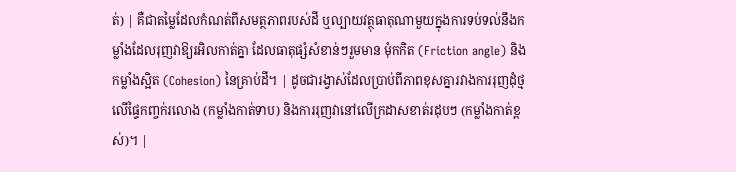ត់) | គឺជាតម្លៃដែលកំណត់ពីសមត្ថភាពរបស់ដី ឬល្បាយវត្ថុធាតុណាមួយក្នុងការទប់ទល់នឹងកម្លាំងដែលរុញវាឱ្យរអិលកាត់គ្នា ដែលធាតុផ្សំសំខាន់ៗរួមមាន មុំកកិត (Friction angle) និងកម្លាំងស្អិត (Cohesion) នៃគ្រាប់ដី។ | ដូចជារង្វាស់ដែលប្រាប់ពីភាពខុសគ្នារវាងការរុញដុំថ្មលើផ្ទៃកញ្ចក់រលោង (កម្លាំងកាត់ទាប) និងការរុញវានៅលើក្រដាសខាត់រដុបៗ (កម្លាំងកាត់ខ្ពស់)។ |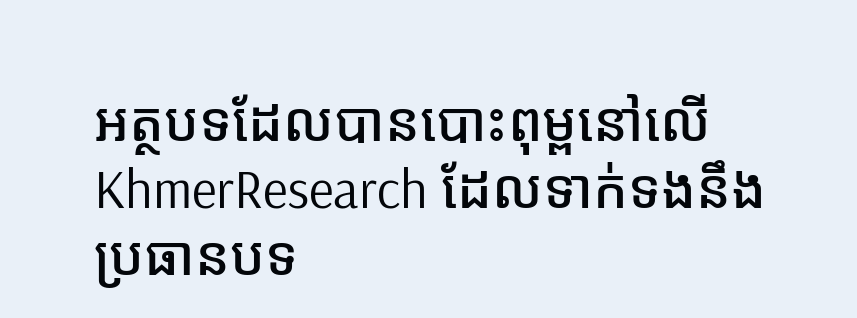អត្ថបទដែលបានបោះពុម្ពនៅលើ KhmerResearch ដែលទាក់ទងនឹងប្រធានបទ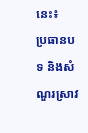នេះ៖
ប្រធានបទ និងសំណួរស្រាវ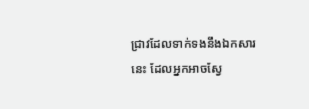ជ្រាវដែលទាក់ទងនឹងឯកសារនេះ ដែលអ្នកអាចស្វែ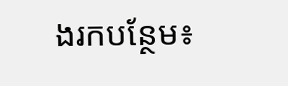ងរកបន្ថែម៖